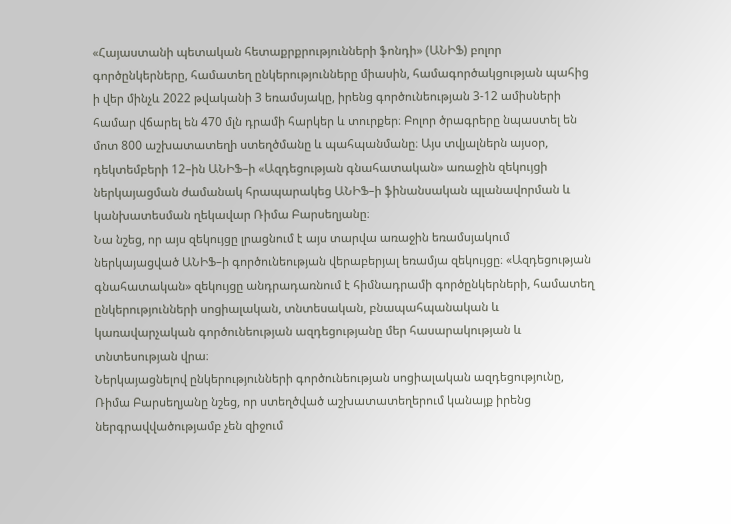«Հայաստանի պետական հետաքրքրությունների ֆոնդի» (ԱՆԻՖ) բոլոր գործընկերները, համատեղ ընկերությունները միասին, համագործակցության պահից ի վեր մինչև 2022 թվականի 3 եռամսյակը, իրենց գործունեության 3-12 ամիսների համար վճարել են 470 մլն դրամի հարկեր և տուրքեր։ Բոլոր ծրագրերը նպաստել են մոտ 800 աշխատատեղի ստեղծմանը և պահպանմանը։ Այս տվյալներն այսօր, դեկտեմբերի 12–ին ԱՆԻՖ–ի «Ազդեցության գնահատական» առաջին զեկույցի ներկայացման ժամանակ հրապարակեց ԱՆԻՖ–ի ֆինանսական պլանավորման և կանխատեսման ղեկավար Ռիմա Բարսեղյանը։
Նա նշեց, որ այս զեկույցը լրացնում է այս տարվա առաջին եռամսյակում ներկայացված ԱՆԻՖ–ի գործունեության վերաբերյալ եռամյա զեկույցը։ «Ազդեցության գնահատական» զեկույցը անդրադառնում է հիմնադրամի գործընկերների, համատեղ ընկերությունների սոցիալական, տնտեսական, բնապահպանական և կառավարչական գործունեության ազդեցությանը մեր հասարակության և տնտեսության վրա։
Ներկայացնելով ընկերությունների գործունեության սոցիալական ազդեցությունը, Ռիմա Բարսեղյանը նշեց, որ ստեղծված աշխատատեղերում կանայք իրենց ներգրավվածությամբ չեն զիջում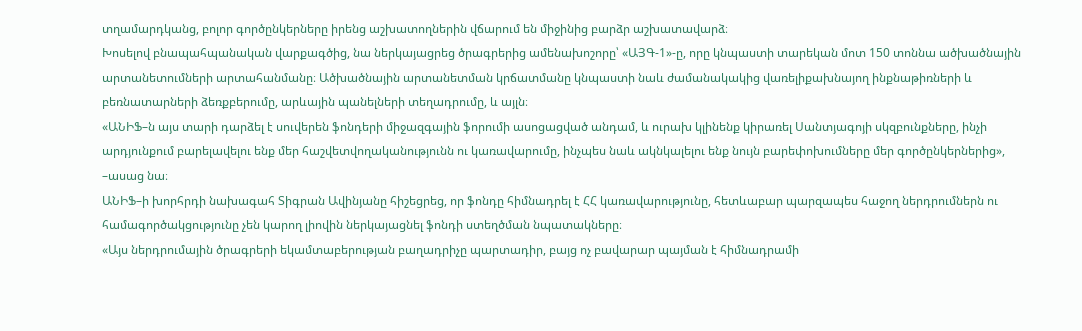տղամարդկանց, բոլոր գործընկերները իրենց աշխատողներին վճարում են միջինից բարձր աշխատավարձ։
Խոսելով բնապահպանական վարքագծից, նա ներկայացրեց ծրագրերից ամենախոշորը՝ «ԱՅԳ-1»-ը, որը կնպաստի տարեկան մոտ 150 տոննա ածխածնային արտանետումների արտահանմանը։ Ածխածնային արտանետման կրճատմանը կնպաստի նաև ժամանակակից վառելիքախնայող ինքնաթիռների և բեռնատարների ձեռքբերումը, արևային պանելների տեղադրումը, և այլն։
«ԱՆԻՖ–ն այս տարի դարձել է սուվերեն ֆոնդերի միջազգային ֆորումի ասոցացված անդամ, և ուրախ կլինենք կիրառել Սանտյագոյի սկզբունքները, ինչի արդյունքում բարելավելու ենք մեր հաշվետվողականությունն ու կառավարումը, ինչպես նաև ակնկալելու ենք նույն բարեփոխումները մեր գործընկերներից», –ասաց նա։
ԱՆԻՖ–ի խորհրդի նախագահ Տիգրան Ավինյանը հիշեցրեց, որ ֆոնդը հիմնադրել է ՀՀ կառավարությունը, հետևաբար պարզապես հաջող ներդրումներն ու համագործակցությունը չեն կարող լիովին ներկայացնել ֆոնդի ստեղծման նպատակները։
«Այս ներդրումային ծրագրերի եկամտաբերության բաղադրիչը պարտադիր, բայց ոչ բավարար պայման է հիմնադրամի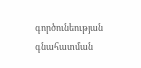գործունեության գնահատման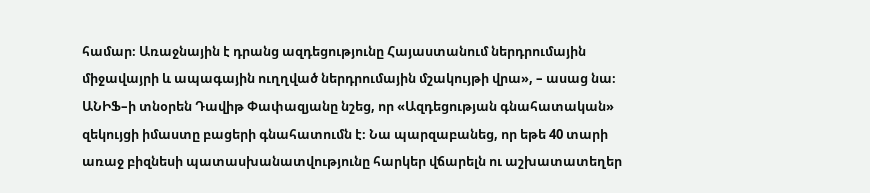համար։ Առաջնային է դրանց ազդեցությունը Հայաստանում ներդրումային միջավայրի և ապագային ուղղված ներդրումային մշակույթի վրա», – ասաց նա։
ԱՆԻՖ–ի տնօրեն Դավիթ Փափազյանը նշեց, որ «Ազդեցության գնահատական» զեկույցի իմաստը բացերի գնահատումն է։ Նա պարզաբանեց, որ եթե 40 տարի առաջ բիզնեսի պատասխանատվությունը հարկեր վճարելն ու աշխատատեղեր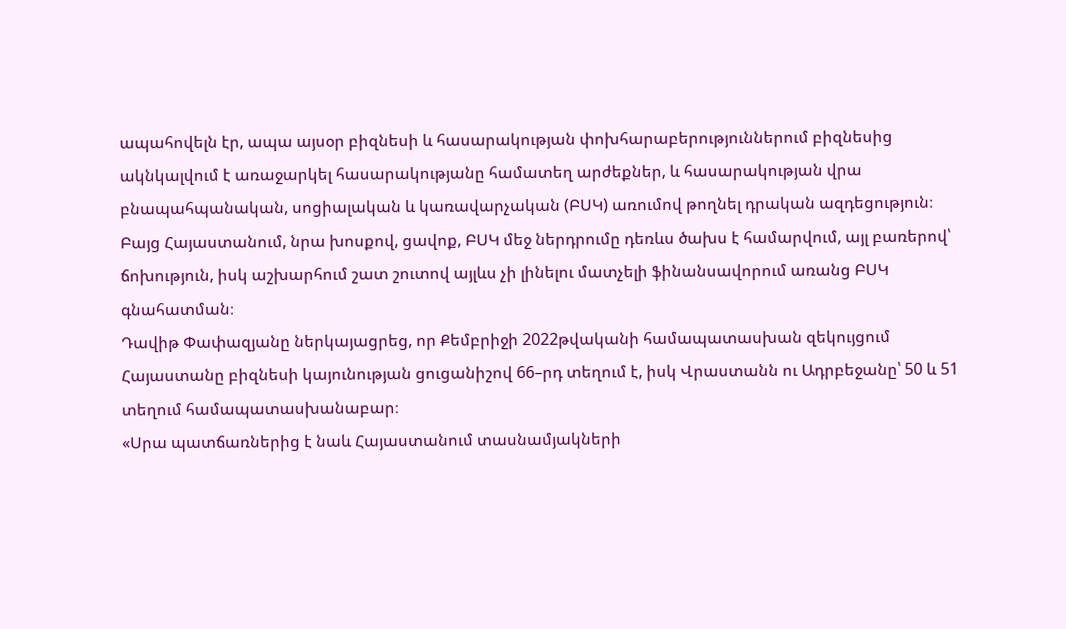ապահովելն էր, ապա այսօր բիզնեսի և հասարակության փոխհարաբերություններում բիզնեսից ակնկալվում է առաջարկել հասարակությանը համատեղ արժեքներ, և հասարակության վրա բնապահպանական, սոցիալական և կառավարչական (ԲՍԿ) առումով թողնել դրական ազդեցություն։
Բայց Հայաստանում, նրա խոսքով, ցավոք, ԲՍԿ մեջ ներդրումը դեռևս ծախս է համարվում, այլ բառերով՝ ճոխություն, իսկ աշխարհում շատ շուտով այլևս չի լինելու մատչելի ֆինանսավորում առանց ԲՍԿ գնահատման։
Դավիթ Փափազյանը ներկայացրեց, որ Քեմբրիջի 2022թվականի համապատասխան զեկույցում Հայաստանը բիզնեսի կայունության ցուցանիշով 66–րդ տեղում է, իսկ Վրաստանն ու Ադրբեջանը՝ 50 և 51 տեղում համապատասխանաբար։
«Սրա պատճառներից է նաև Հայաստանում տասնամյակների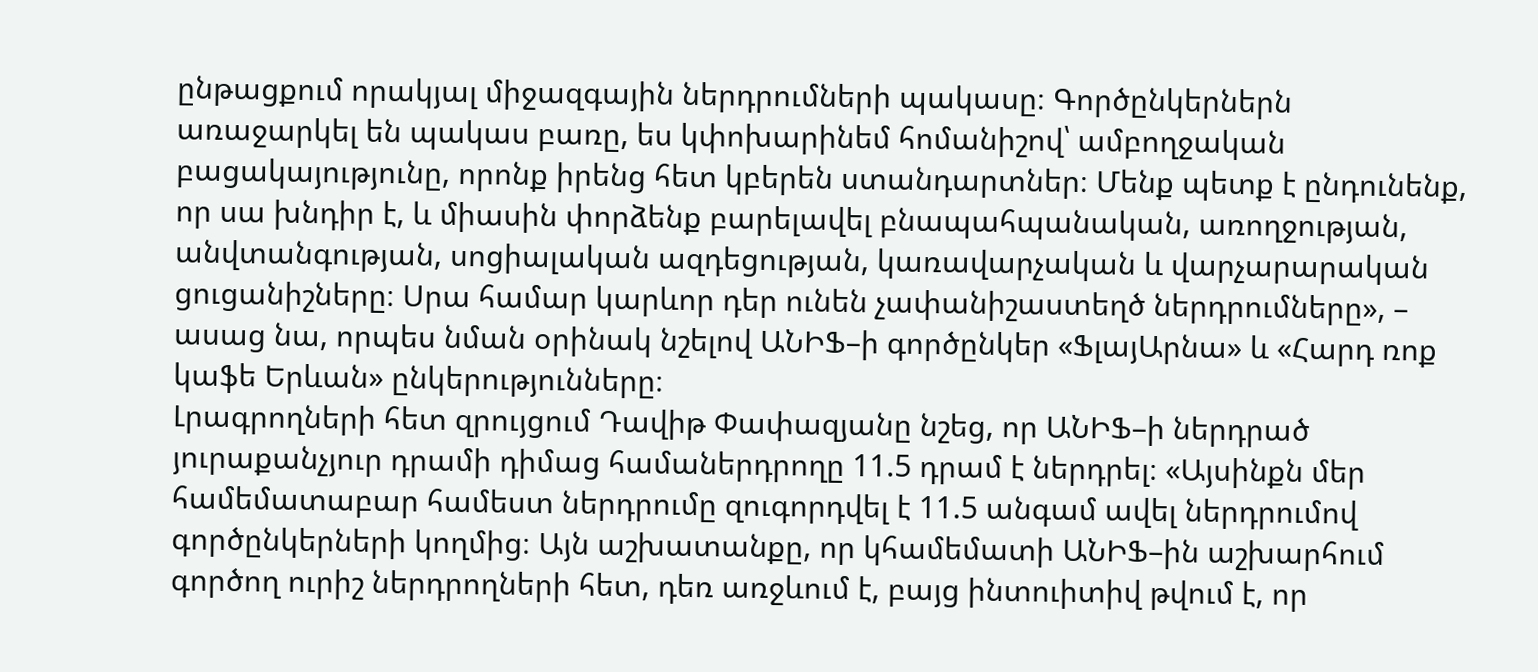ընթացքում որակյալ միջազգային ներդրումների պակասը։ Գործընկերներն առաջարկել են պակաս բառը, ես կփոխարինեմ հոմանիշով՝ ամբողջական բացակայությունը, որոնք իրենց հետ կբերեն ստանդարտներ։ Մենք պետք է ընդունենք, որ սա խնդիր է, և միասին փորձենք բարելավել բնապահպանական, առողջության, անվտանգության, սոցիալական ազդեցության, կառավարչական և վարչարարական ցուցանիշները։ Սրա համար կարևոր դեր ունեն չափանիշաստեղծ ներդրումները», – ասաց նա, որպես նման օրինակ նշելով ԱՆԻՖ–ի գործընկեր «ՖլայԱրնա» և «Հարդ ռոք կաֆե Երևան» ընկերությունները։
Լրագրողների հետ զրույցում Դավիթ Փափազյանը նշեց, որ ԱՆԻՖ–ի ներդրած յուրաքանչյուր դրամի դիմաց համաներդրողը 11.5 դրամ է ներդրել։ «Այսինքն մեր համեմատաբար համեստ ներդրումը զուգորդվել է 11.5 անգամ ավել ներդրումով գործընկերների կողմից։ Այն աշխատանքը, որ կհամեմատի ԱՆԻՖ–ին աշխարհում գործող ուրիշ ներդրողների հետ, դեռ առջևում է, բայց ինտուիտիվ թվում է, որ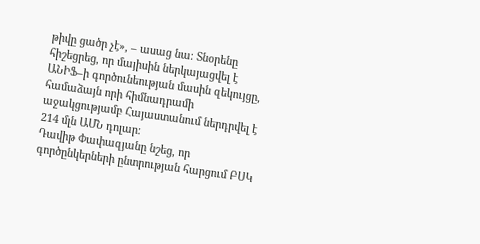թիվը ցածր չէ», – ասաց նա։ Տնօրենը հիշեցրեց, որ մայիսին ներկայացվել է ԱՆԻՖ–ի գործունեության մասին զեկույցը, համաձայն որի հիմնադրամի աջակցությամբ Հայաստանում ներդրվել է 214 մլն ԱՄՆ դոլար։
Դավիթ Փափազյանը նշեց, որ գործընկերների ընտրության հարցում ԲՍԿ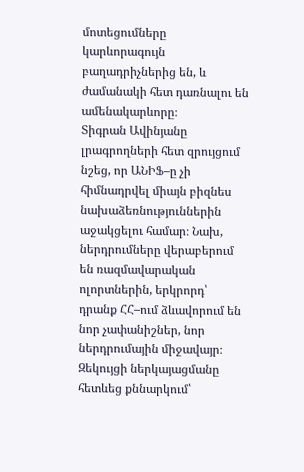մոտեցումները կարևորագույն բաղադրիչներից են, և ժամանակի հետ դառնալու են ամենակարևորը։
Տիգրան Ավինյանը լրագրողների հետ զրույցում նշեց, որ ԱՆԻՖ–ը չի հիմնադրվել միայն բիզնես նախաձեռնություններին աջակցելու համար։ Նախ, ներդրումները վերաբերում են ռազմավարական ոլորտներին, երկրորդ՝ դրանք ՀՀ–ում ձևավորում են նոր չափանիշներ, նոր ներդրումային միջավայր։
Զեկույցի ներկայացմանը հետևեց քննարկում՝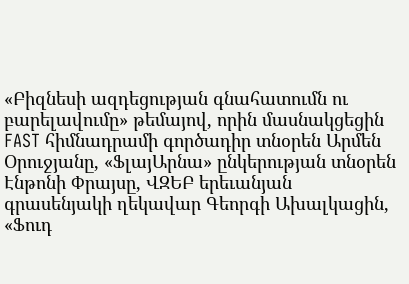«Բիզնեսի ազդեցության գնահատումն ու բարելավումը» թեմայով, որին մասնակցեցին FAST հիմնադրամի գործադիր տնօրեն Արմեն Օրուջյանը, «ՖլայԱրնա» ընկերության տնօրեն Էնթոնի Փրայսը, ՎԶԵԲ երեւանյան գրասենյակի ղեկավար Գեորգի Ախալկացին, «Ֆուդ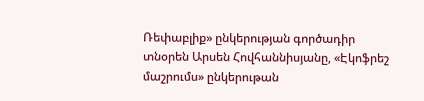Ռեփաբլիք» ընկերության գործադիր տնօրեն Արսեն Հովհաննիսյանը, «Էկոֆրեշ մաշրումս» ընկերութան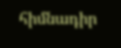հիմնադիր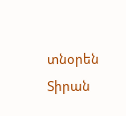տնօրեն Տիրան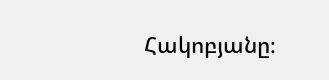Հակոբյանը։